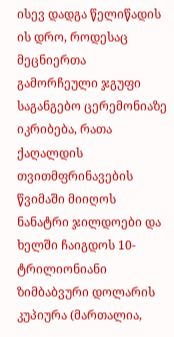ისევ დადგა წელიწადის ის დრო, როდესაც მეცნიერთა გამორჩეული ჯგუფი საგანგებო ცერემონიაზე იკრიბება, რათა ქაღალდის თვითმფრინავების წვიმაში მიიღოს ნანატრი ჯილდოები და ხელში ჩაიგდოს 10-ტრილიონიანი ზიმბაბვური დოლარის კუპიურა (მართალია,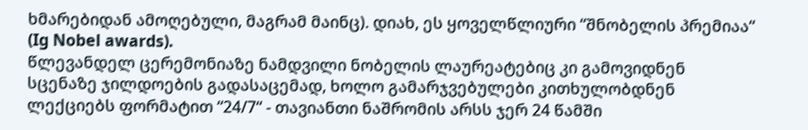ხმარებიდან ამოღებული, მაგრამ მაინც). დიახ, ეს ყოველწლიური “შნობელის პრემიაა“ (Ig Nobel awards).
წლევანდელ ცერემონიაზე ნამდვილი ნობელის ლაურეატებიც კი გამოვიდნენ სცენაზე ჯილდოების გადასაცემად, ხოლო გამარჯვებულები კითხულობდნენ ლექციებს ფორმატით “24/7“ - თავიანთი ნაშრომის არსს ჯერ 24 წამში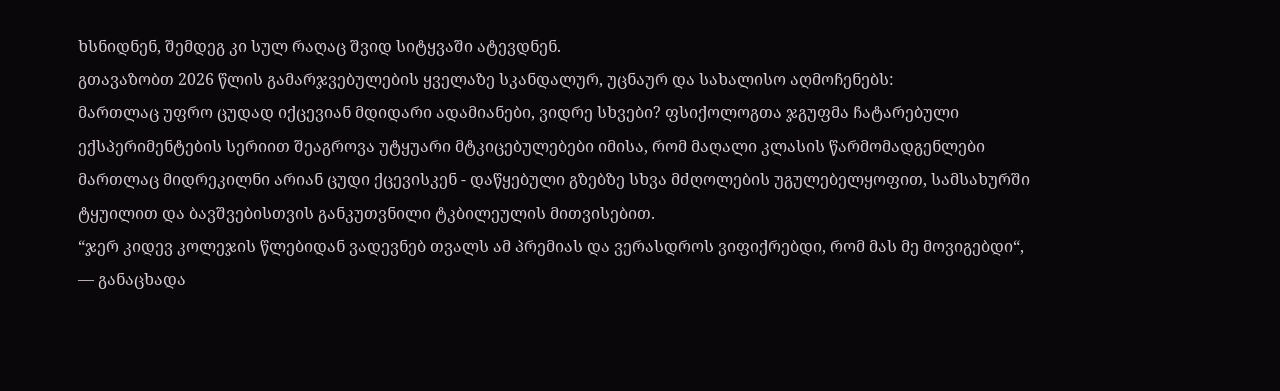ხსნიდნენ, შემდეგ კი სულ რაღაც შვიდ სიტყვაში ატევდნენ.
გთავაზობთ 2026 წლის გამარჯვებულების ყველაზე სკანდალურ, უცნაურ და სახალისო აღმოჩენებს:
მართლაც უფრო ცუდად იქცევიან მდიდარი ადამიანები, ვიდრე სხვები? ფსიქოლოგთა ჯგუფმა ჩატარებული ექსპერიმენტების სერიით შეაგროვა უტყუარი მტკიცებულებები იმისა, რომ მაღალი კლასის წარმომადგენლები მართლაც მიდრეკილნი არიან ცუდი ქცევისკენ - დაწყებული გზებზე სხვა მძღოლების უგულებელყოფით, სამსახურში ტყუილით და ბავშვებისთვის განკუთვნილი ტკბილეულის მითვისებით.
“ჯერ კიდევ კოლეჯის წლებიდან ვადევნებ თვალს ამ პრემიას და ვერასდროს ვიფიქრებდი, რომ მას მე მოვიგებდი“, — განაცხადა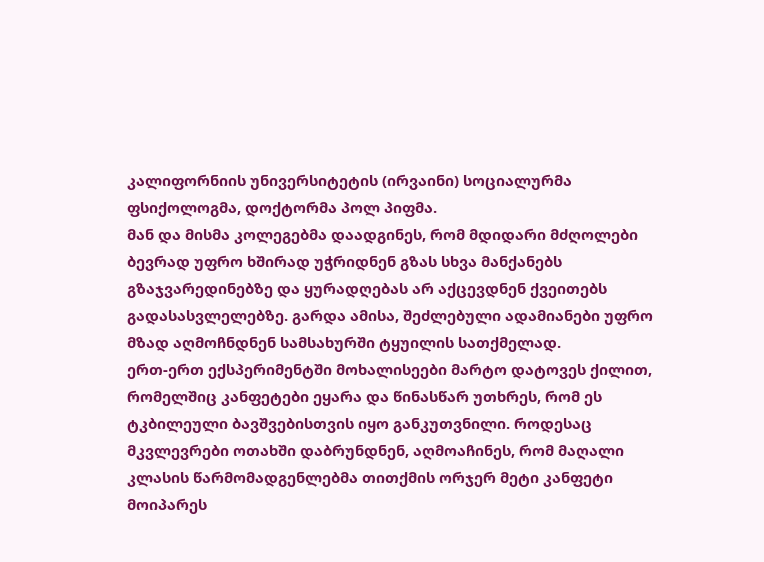კალიფორნიის უნივერსიტეტის (ირვაინი) სოციალურმა ფსიქოლოგმა, დოქტორმა პოლ პიფმა.
მან და მისმა კოლეგებმა დაადგინეს, რომ მდიდარი მძღოლები ბევრად უფრო ხშირად უჭრიდნენ გზას სხვა მანქანებს გზაჯვარედინებზე და ყურადღებას არ აქცევდნენ ქვეითებს გადასასვლელებზე. გარდა ამისა, შეძლებული ადამიანები უფრო მზად აღმოჩნდნენ სამსახურში ტყუილის სათქმელად.
ერთ-ერთ ექსპერიმენტში მოხალისეები მარტო დატოვეს ქილით, რომელშიც კანფეტები ეყარა და წინასწარ უთხრეს, რომ ეს ტკბილეული ბავშვებისთვის იყო განკუთვნილი. როდესაც მკვლევრები ოთახში დაბრუნდნენ, აღმოაჩინეს, რომ მაღალი კლასის წარმომადგენლებმა თითქმის ორჯერ მეტი კანფეტი მოიპარეს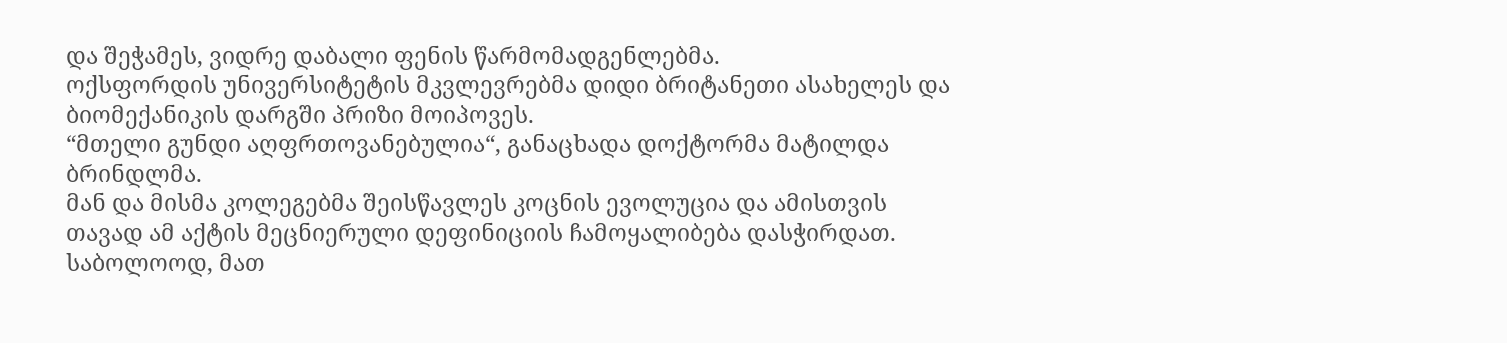და შეჭამეს, ვიდრე დაბალი ფენის წარმომადგენლებმა.
ოქსფორდის უნივერსიტეტის მკვლევრებმა დიდი ბრიტანეთი ასახელეს და ბიომექანიკის დარგში პრიზი მოიპოვეს.
“მთელი გუნდი აღფრთოვანებულია“, განაცხადა დოქტორმა მატილდა ბრინდლმა.
მან და მისმა კოლეგებმა შეისწავლეს კოცნის ევოლუცია და ამისთვის თავად ამ აქტის მეცნიერული დეფინიციის ჩამოყალიბება დასჭირდათ. საბოლოოდ, მათ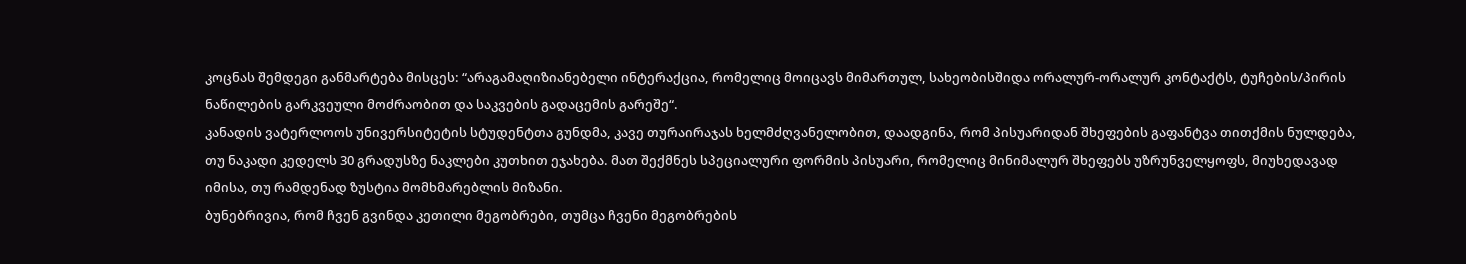კოცნას შემდეგი განმარტება მისცეს: “არაგამაღიზიანებელი ინტერაქცია, რომელიც მოიცავს მიმართულ, სახეობისშიდა ორალურ-ორალურ კონტაქტს, ტუჩების/პირის ნაწილების გარკვეული მოძრაობით და საკვების გადაცემის გარეშე“.
კანადის ვატერლოოს უნივერსიტეტის სტუდენტთა გუნდმა, კავე თურაირაჯას ხელმძღვანელობით, დაადგინა, რომ პისუარიდან შხეფების გაფანტვა თითქმის ნულდება, თუ ნაკადი კედელს 30 გრადუსზე ნაკლები კუთხით ეჯახება. მათ შექმნეს სპეციალური ფორმის პისუარი, რომელიც მინიმალურ შხეფებს უზრუნველყოფს, მიუხედავად იმისა, თუ რამდენად ზუსტია მომხმარებლის მიზანი.
ბუნებრივია, რომ ჩვენ გვინდა კეთილი მეგობრები, თუმცა ჩვენი მეგობრების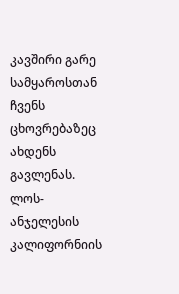კავშირი გარე სამყაროსთან ჩვენს ცხოვრებაზეც ახდენს გავლენას. ლოს-ანჯელესის კალიფორნიის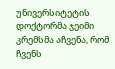უნივერსიტეტის დოქტორმა ჯეიმი კრემსმა აჩვენა, რომ ჩვენს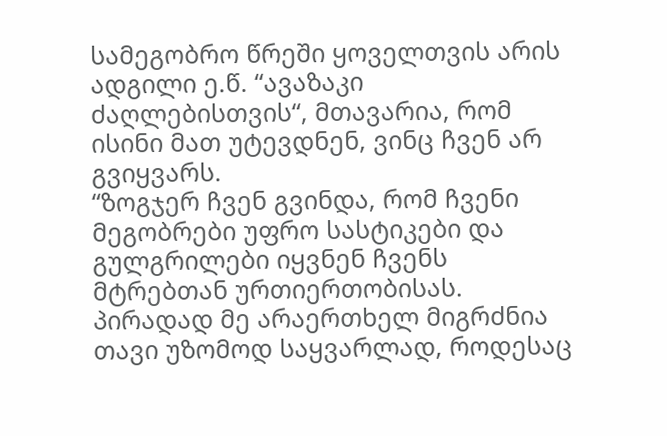სამეგობრო წრეში ყოველთვის არის ადგილი ე.წ. “ავაზაკი ძაღლებისთვის“, მთავარია, რომ ისინი მათ უტევდნენ, ვინც ჩვენ არ გვიყვარს.
“ზოგჯერ ჩვენ გვინდა, რომ ჩვენი მეგობრები უფრო სასტიკები და გულგრილები იყვნენ ჩვენს მტრებთან ურთიერთობისას. პირადად მე არაერთხელ მიგრძნია თავი უზომოდ საყვარლად, როდესაც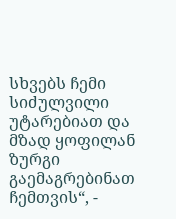სხვებს ჩემი სიძულვილი უტარებიათ და მზად ყოფილან ზურგი გაემაგრებინათ ჩემთვის“, -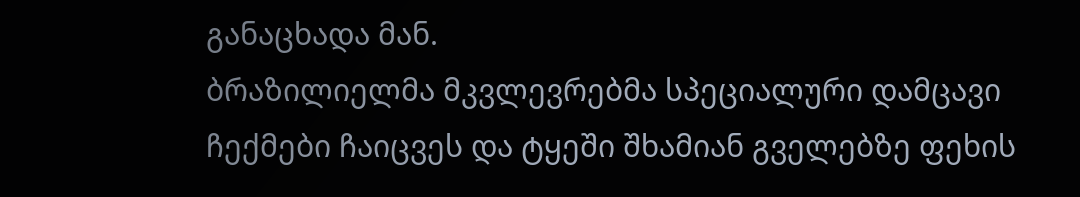განაცხადა მან.
ბრაზილიელმა მკვლევრებმა სპეციალური დამცავი ჩექმები ჩაიცვეს და ტყეში შხამიან გველებზე ფეხის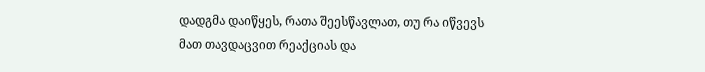დადგმა დაიწყეს, რათა შეესწავლათ, თუ რა იწვევს მათ თავდაცვით რეაქციას და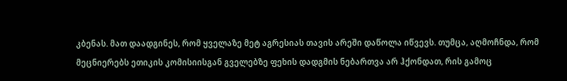კბენას. მათ დაადგინეს, რომ ყველაზე მეტ აგრესიას თავის არეში დაწოლა იწვევს. თუმცა, აღმოჩნდა, რომ მეცნიერებს ეთიკის კომისიისგან გველებზე ფეხის დადგმის ნებართვა არ ჰქონდათ, რის გამოც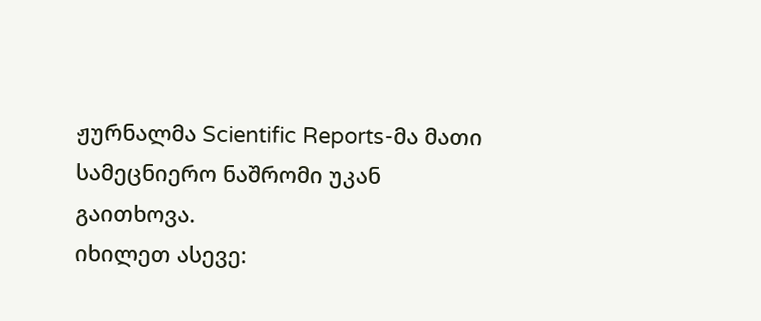ჟურნალმა Scientific Reports-მა მათი სამეცნიერო ნაშრომი უკან გაითხოვა.
იხილეთ ასევე: